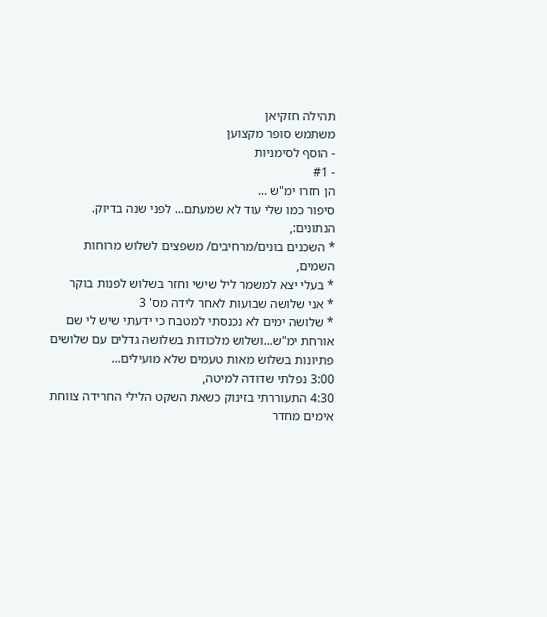תהילה חזקיאן
משתמש סופר מקצוען
- הוסף לסימניות
- #1
הן חזרו ימ"ש ...
סיפור כמו שלי עוד לא שמעתם... לפני שנה בדיוק.
הנתונים:,
* השכנים בונים/מרחיבים/ משפצים לשלוש מרוחות השמים,
* בעלי יצא למשמר ליל שישי וחזר בשלוש לפנות בוקר
* אני שלושה שבועות לאחר לידה מס' 3
* שלושה ימים לא נכנסתי למטבח כי ידעתי שיש לי שם אורחת ימ"ש...ושלוש מלכודות בשלושה גדלים עם שלושים פתיונות בשלוש מאות טעמים שלא מועילים...
3:00 נפלתי שדודה למיטה,
4:30 התעוררתי בזינוק כשאת השקט הלילי החרידה צווחת אימים מחדר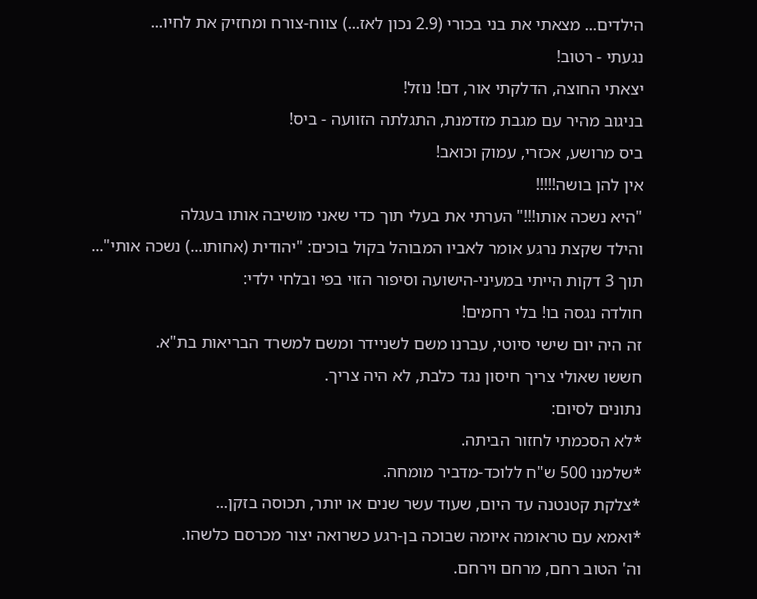הילדים... מצאתי את בני בכורי (2.9 נכון לאז...) צווח-צורח ומחזיק את לחיו...
נגעתי - רטוב!
יצאתי החוצה, הדלקתי אור, דם! נוזל!
בניגוב מהיר עם מגבת מזדמנת, התגלתה הזוועה - ביס!
ביס מרושע, אכזרי, עמוק וכואב!
אין להן בושה!!!!!
"היא נשכה אותו!!!" הערתי את בעלי תוך כדי שאני מושיבה אותו בעגלה
והילד שקצת נרגע אומר לאביו המבוהל בקול בוכים: "יהודית (אחותו...) נשכה אותי"...
תוך 3 דקות הייתי במעיני-הישועה וסיפור הזוי בפי ובלחי ילדי:
חולדה נגסה בו! בלי רחמים!
זה היה יום שישי סיוטי, עברנו משם לשניידר ומשם למשרד הבריאות בת"א.
חששו שאולי צריך חיסון נגד כלבת, לא היה צריך.
נתונים לסיום:
*לא הסכמתי לחזור הביתה.
*שלמנו 500 ש"ח ללוכד-מדביר מומחה.
*צלקת קטנטנה עד היום, שעוד עשר שנים או יותר, תכוסה בזקן...
*ואמא עם טראומה איומה שבוכה בן-רגע כשרואה יצור מכרסם כלשהו.
וה' הטוב רחם, מרחם וירחם.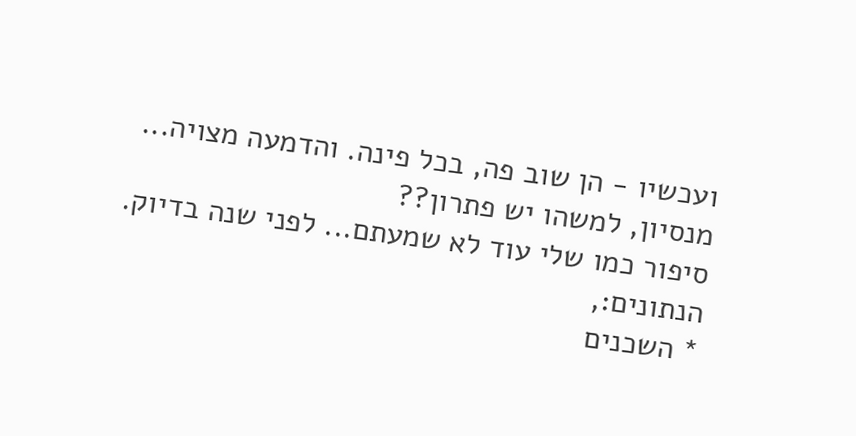ועכשיו - הן שוב פה, בכל פינה. והדמעה מצויה...
מנסיון, למשהו יש פתרון??
סיפור כמו שלי עוד לא שמעתם... לפני שנה בדיוק.
הנתונים:,
* השכנים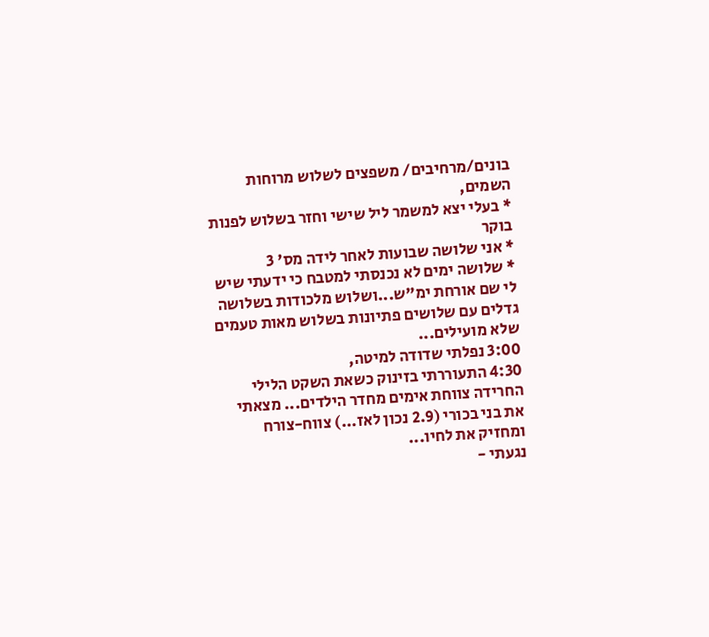בונים/מרחיבים/ משפצים לשלוש מרוחות השמים,
* בעלי יצא למשמר ליל שישי וחזר בשלוש לפנות בוקר
* אני שלושה שבועות לאחר לידה מס' 3
* שלושה ימים לא נכנסתי למטבח כי ידעתי שיש לי שם אורחת ימ"ש...ושלוש מלכודות בשלושה גדלים עם שלושים פתיונות בשלוש מאות טעמים שלא מועילים...
3:00 נפלתי שדודה למיטה,
4:30 התעוררתי בזינוק כשאת השקט הלילי החרידה צווחת אימים מחדר הילדים... מצאתי את בני בכורי (2.9 נכון לאז...) צווח-צורח ומחזיק את לחיו...
נגעתי -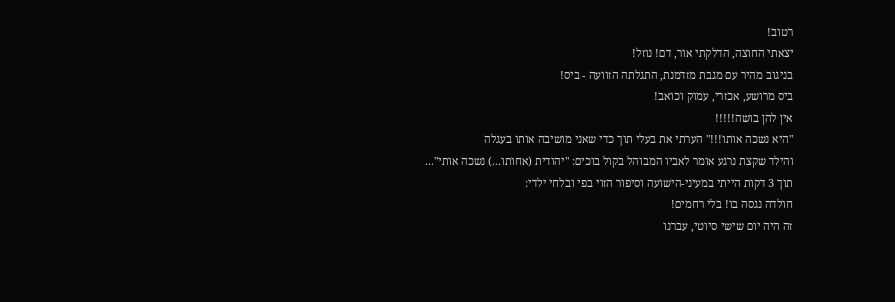רטוב!
יצאתי החוצה, הדלקתי אור, דם! נוזל!
בניגוב מהיר עם מגבת מזדמנת, התגלתה הזוועה - ביס!
ביס מרושע, אכזרי, עמוק וכואב!
אין להן בושה!!!!!
"היא נשכה אותו!!!" הערתי את בעלי תוך כדי שאני מושיבה אותו בעגלה
והילד שקצת נרגע אומר לאביו המבוהל בקול בוכים: "יהודית (אחותו...) נשכה אותי"...
תוך 3 דקות הייתי במעיני-הישועה וסיפור הזוי בפי ובלחי ילדי:
חולדה נגסה בו! בלי רחמים!
זה היה יום שישי סיוטי, עברנו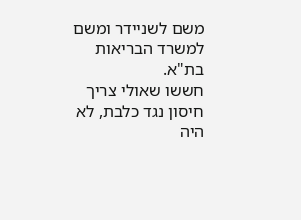משם לשניידר ומשם למשרד הבריאות בת"א.
חששו שאולי צריך חיסון נגד כלבת, לא היה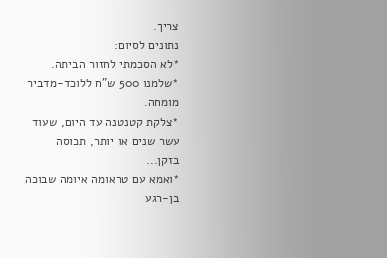צריך.
נתונים לסיום:
*לא הסכמתי לחזור הביתה.
*שלמנו 500 ש"ח ללוכד-מדביר מומחה.
*צלקת קטנטנה עד היום, שעוד עשר שנים או יותר, תכוסה בזקן...
*ואמא עם טראומה איומה שבוכה בן-רגע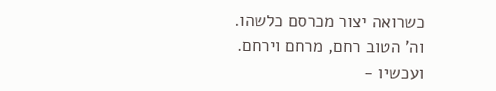כשרואה יצור מכרסם כלשהו.
וה' הטוב רחם, מרחם וירחם.
ועכשיו -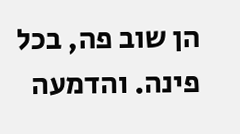הן שוב פה, בכל פינה. והדמעה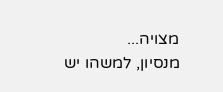מצויה...
מנסיון, למשהו יש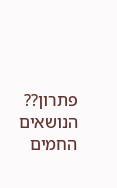פתרון??
הנושאים החמים